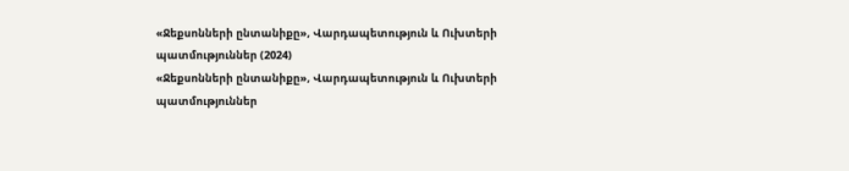«Ջեքսոնների ընտանիքը», Վարդապետություն և Ուխտերի պատմություններ (2024)
«Ջեքսոնների ընտանիքը», Վարդապետություն և Ուխտերի պատմություններ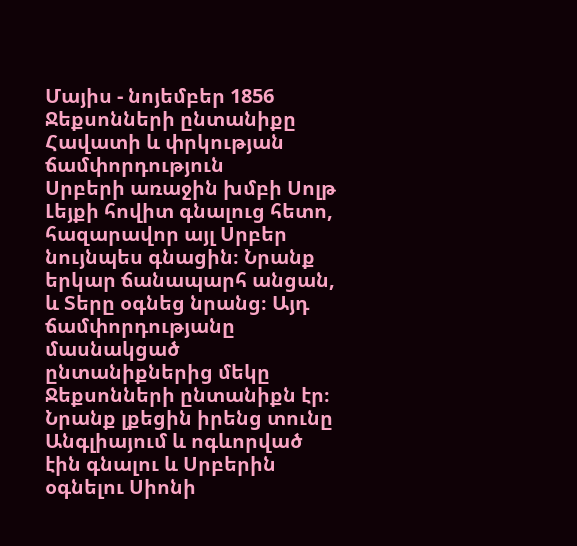Մայիս - նոյեմբեր 1856
Ջեքսոնների ընտանիքը
Հավատի և փրկության ճամփորդություն
Սրբերի առաջին խմբի Սոլթ Լեյքի հովիտ գնալուց հետո, հազարավոր այլ Սրբեր նույնպես գնացին։ Նրանք երկար ճանապարհ անցան, և Տերը օգնեց նրանց։ Այդ ճամփորդությանը մասնակցած ընտանիքներից մեկը Ջեքսոնների ընտանիքն էր։ Նրանք լքեցին իրենց տունը Անգլիայում և ոգևորված էին գնալու և Սրբերին օգնելու Սիոնի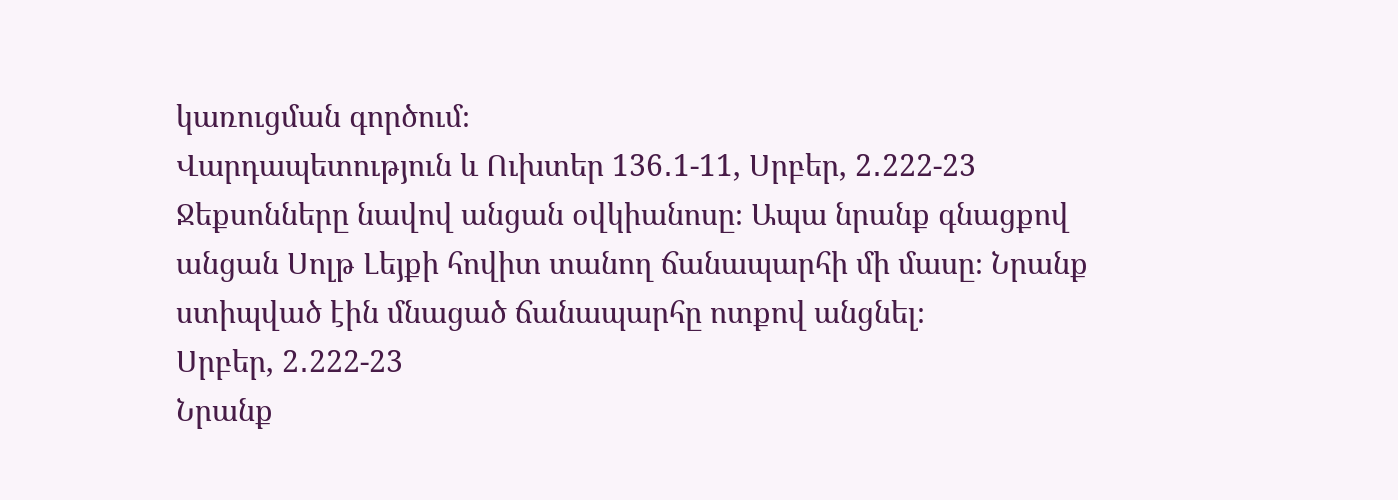կառուցման գործում։
Վարդապետություն և Ուխտեր 136․1-11, Սրբեր, 2․222-23
Ջեքսոնները նավով անցան օվկիանոսը։ Ապա նրանք գնացքով անցան Սոլթ Լեյքի հովիտ տանող ճանապարհի մի մասը։ Նրանք ստիպված էին մնացած ճանապարհը ոտքով անցնել։
Սրբեր, 2․222-23
Նրանք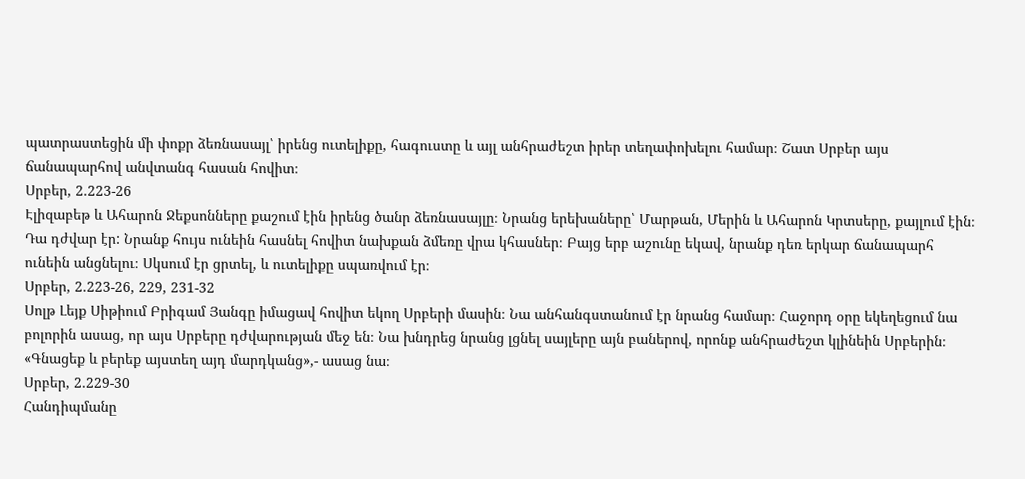պատրաստեցին մի փոքր ձեռնասայլ՝ իրենց ուտելիքը, հագուստը և այլ անհրաժեշտ իրեր տեղափոխելու համար։ Շատ Սրբեր այս ճանապարհով անվտանգ հասան հովիտ։
Սրբեր, 2․223-26
Էլիզաբեթ և Ահարոն Ջեքսոնները քաշում էին իրենց ծանր ձեռնասայլը։ Նրանց երեխաները՝ Մարթան, Մերին և Ահարոն Կրտսերը, քայլում էին։ Դա դժվար էր: Նրանք հույս ունեին հասնել հովիտ նախքան ձմեռը վրա կհասներ։ Բայց երբ աշունը եկավ, նրանք դեռ երկար ճանապարհ ունեին անցնելու։ Սկսում էր ցրտել, և ուտելիքը սպառվում էր։
Սրբեր, 2․223-26, 229, 231-32
Սոլթ Լեյք Սիթիում Բրիգամ Յանգը իմացավ հովիտ եկող Սրբերի մասին։ Նա անհանգստանում էր նրանց համար։ Հաջորդ օրը եկեղեցում նա բոլորին ասաց, որ այս Սրբերը դժվարության մեջ են։ Նա խնդրեց նրանց լցնել սայլերը այն բաներով, որոնք անհրաժեշտ կլինեին Սրբերին։ «Գնացեք և բերեք այստեղ այդ մարդկանց»,- ասաց նա։
Սրբեր, 2․229-30
Հանդիպմանը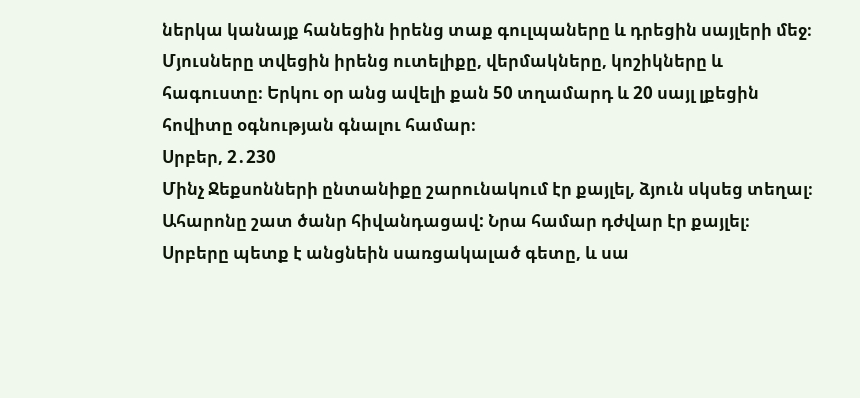ներկա կանայք հանեցին իրենց տաք գուլպաները և դրեցին սայլերի մեջ։ Մյուսները տվեցին իրենց ուտելիքը, վերմակները, կոշիկները և հագուստը։ Երկու օր անց ավելի քան 50 տղամարդ և 20 սայլ լքեցին հովիտը օգնության գնալու համար։
Սրբեր, 2․230
Մինչ Ջեքսոնների ընտանիքը շարունակում էր քայլել, ձյուն սկսեց տեղալ։ Ահարոնը շատ ծանր հիվանդացավ: Նրա համար դժվար էր քայլել։ Սրբերը պետք է անցնեին սառցակալած գետը, և սա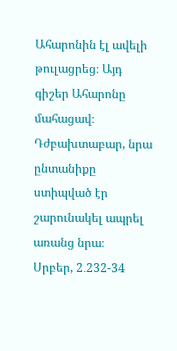Ահարոնին էլ ավելի թուլացրեց։ Այդ գիշեր Ահարոնը մահացավ։ Դժբախտաբար, նրա ընտանիքը ստիպված էր շարունակել ապրել առանց նրա։
Սրբեր, 2․232-34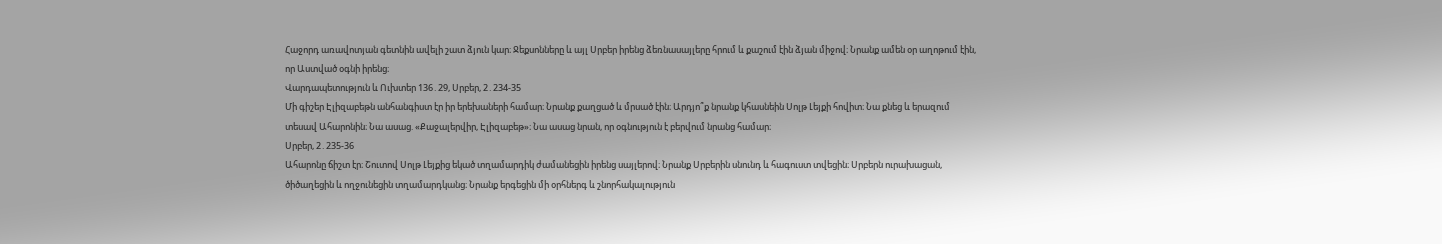Հաջորդ առավոտյան գետնին ավելի շատ ձյուն կար։ Ջեքսոնները և այլ Սրբեր իրենց ձեռնասայլերը հրում և քաշում էին ձյան միջով։ Նրանք ամեն օր աղոթում էին, որ Աստված օգնի իրենց։
Վարդապետություն և Ուխտեր 136․29, Սրբեր, 2․234-35
Մի գիշեր Էլիզաբեթն անհանգիստ էր իր երեխաների համար։ Նրանք քաղցած և մրսած էին։ Արդյո՞ք նրանք կհասնեին Սոլթ Լեյքի հովիտ։ Նա քնեց և երազում տեսավ Ահարոնին։ Նա ասաց. «Քաջալերվիր, Էլիզաբեթ»։ Նա ասաց նրան, որ օգնություն է բերվում նրանց համար։
Սրբեր, 2․235-36
Ահարոնը ճիշտ էր։ Շուտով Սոլթ Լեյքից եկած տղամարդիկ ժամանեցին իրենց սայլերով։ Նրանք Սրբերին սնունդ և հագուստ տվեցին։ Սրբերն ուրախացան, ծիծաղեցին և ողջունեցին տղամարդկանց։ Նրանք երգեցին մի օրհներգ և շնորհակալություն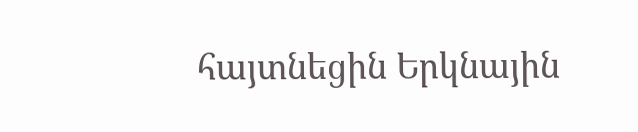հայտնեցին Երկնային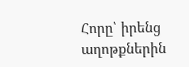Հորը՝ իրենց աղոթքներին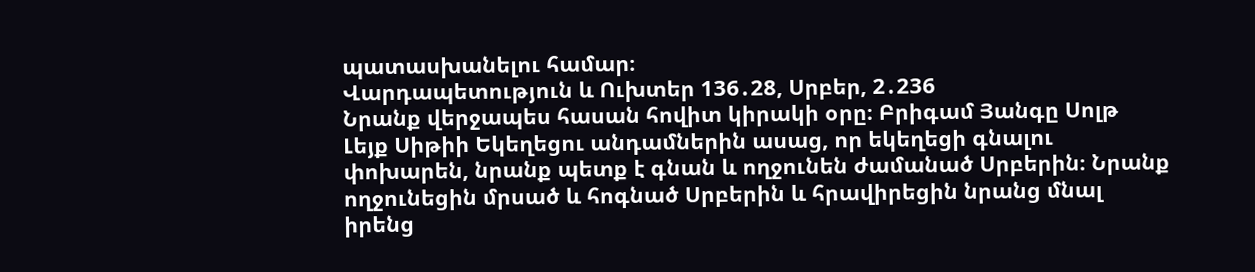պատասխանելու համար։
Վարդապետություն և Ուխտեր 136․28, Սրբեր, 2․236
Նրանք վերջապես հասան հովիտ կիրակի օրը։ Բրիգամ Յանգը Սոլթ Լեյք Սիթիի Եկեղեցու անդամներին ասաց, որ եկեղեցի գնալու փոխարեն, նրանք պետք է գնան և ողջունեն ժամանած Սրբերին։ Նրանք ողջունեցին մրսած և հոգնած Սրբերին և հրավիրեցին նրանց մնալ իրենց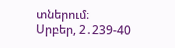տներում։
Սրբեր, 2․239-40